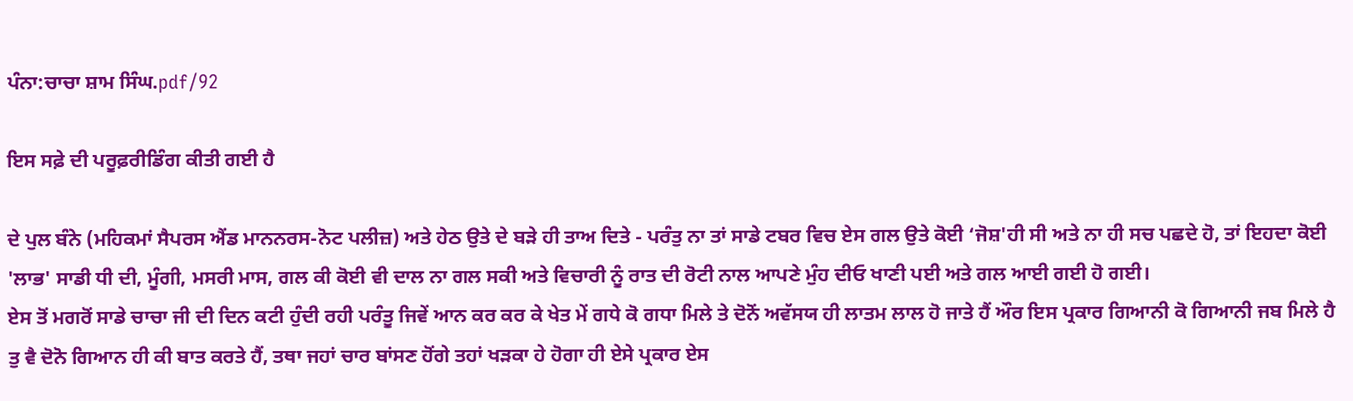ਪੰਨਾ:ਚਾਚਾ ਸ਼ਾਮ ਸਿੰਘ.pdf/92

ਇਸ ਸਫ਼ੇ ਦੀ ਪਰੂਫ਼ਰੀਡਿੰਗ ਕੀਤੀ ਗਈ ਹੈ

ਦੇ ਪੁਲ ਬੰਨੇ (ਮਹਿਕਮਾਂ ਸੈਪਰਸ ਐਂਡ ਮਾਨਨਰਸ-ਨੋਟ ਪਲੀਜ਼) ਅਤੇ ਹੇਠ ਉਤੇ ਦੇ ਬੜੇ ਹੀ ਤਾਅ ਦਿਤੇ - ਪਰੰਤੁ ਨਾ ਤਾਂ ਸਾਡੇ ਟਬਰ ਵਿਚ ਏਸ ਗਲ ਉਤੇ ਕੋਈ ‘ਜੋਸ਼'ਹੀ ਸੀ ਅਤੇ ਨਾ ਹੀ ਸਚ ਪਛਦੇ ਹੋ, ਤਾਂ ਇਹਦਾ ਕੋਈ 'ਲਾਭ' ਸਾਡੀ ਧੀ ਦੀ, ਮੂੰਗੀ, ਮਸਰੀ ਮਾਸ, ਗਲ ਕੀ ਕੋਈ ਵੀ ਦਾਲ ਨਾ ਗਲ ਸਕੀ ਅਤੇ ਵਿਚਾਰੀ ਨੂੰ ਰਾਤ ਦੀ ਰੋਟੀ ਨਾਲ ਆਪਣੇ ਮੁੰਹ ਦੀਓ ਖਾਣੀ ਪਈ ਅਤੇ ਗਲ ਆਈ ਗਈ ਹੋ ਗਈ।
ਏਸ ਤੋਂ ਮਗਰੋਂ ਸਾਡੇ ਚਾਚਾ ਜੀ ਦੀ ਦਿਨ ਕਟੀ ਹੁੰਦੀ ਰਹੀ ਪਰੰਤੂ ਜਿਵੇਂ ਆਨ ਕਰ ਕਰ ਕੇ ਖੇਤ ਮੇਂ ਗਧੇ ਕੋ ਗਧਾ ਮਿਲੇ ਤੇ ਦੋਨੋਂ ਅਵੱਸਯ ਹੀ ਲਾਤਮ ਲਾਲ ਹੋ ਜਾਤੇ ਹੈਂ ਔਰ ਇਸ ਪ੍ਰਕਾਰ ਗਿਆਨੀ ਕੋ ਗਿਆਨੀ ਜਬ ਮਿਲੇ ਹੈ ਤੁ ਵੈ ਦੋਨੋ ਗਿਆਨ ਹੀ ਕੀ ਬਾਤ ਕਰਤੇ ਹੈਂ, ਤਥਾ ਜਹਾਂ ਚਾਰ ਬਾਂਸਣ ਹੋਂਗੇ ਤਹਾਂ ਖੜਕਾ ਹੇ ਹੋਗਾ ਹੀ ਏਸੇ ਪ੍ਰਕਾਰ ਏਸ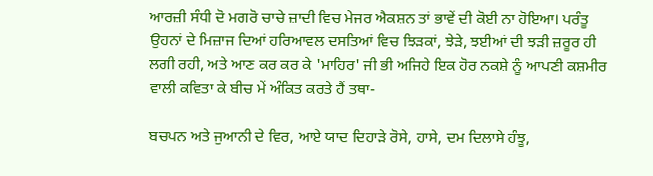ਆਰਜ਼ੀ ਸੰਧੀ ਦੋ ਮਗਰੋ ਚਾਚੇ ਜ਼ਾਦੀ ਵਿਚ ਮੇਜਰ ਐਕਸ਼ਨ ਤਾਂ ਭਾਵੇਂ ਦੀ ਕੋਈ ਨਾ ਹੋਇਆ। ਪਰੰਤੂ ਉਹਨਾਂ ਦੇ ਮਿਜ਼ਾਜ ਦਿਆਂ ਹਰਿਆਵਲ ਦਸਤਿਆਂ ਵਿਚ ਝਿੜਕਾਂ, ਝੇੜੇ, ਝਈਆਂ ਦੀ ਝੜੀ ਜ਼ਰੂਰ ਹੀ ਲਗੀ ਰਹੀ, ਅਤੇ ਆਣ ਕਰ ਕਰ ਕੇ 'ਮਾਹਿਰ' ਜੀ ਭੀ ਅਜਿਹੇ ਇਕ ਹੋਰ ਨਕਸ਼ੇ ਨੂੰ ਆਪਣੀ ਕਸ਼ਮੀਰ ਵਾਲੀ ਕਵਿਤਾ ਕੇ ਬੀਚ ਮੇਂ ਅੰਕਿਤ ਕਰਤੇ ਹੈਂ ਤਥਾ-

ਬਚਪਨ ਅਤੇ ਜੁਆਨੀ ਦੇ ਵਿਰ, ਆਏ ਯਾਦ ਦਿਹਾੜੇ ਰੋਸੇ, ਹਾਸੇ, ਦਮ ਦਿਲਾਸੇ ਹੰਝੂ,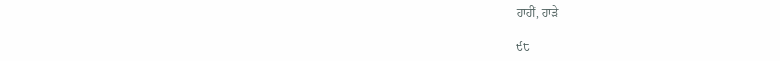ਹਾਹੀਂ, ਹਾੜੇ

੯੮